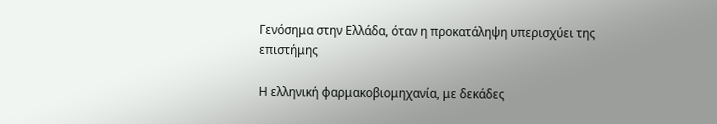Γενόσημα στην Ελλάδα, όταν η προκατάληψη υπερισχύει της επιστήμης

Η ελληνική φαρμακοβιομηχανία, με δεκάδες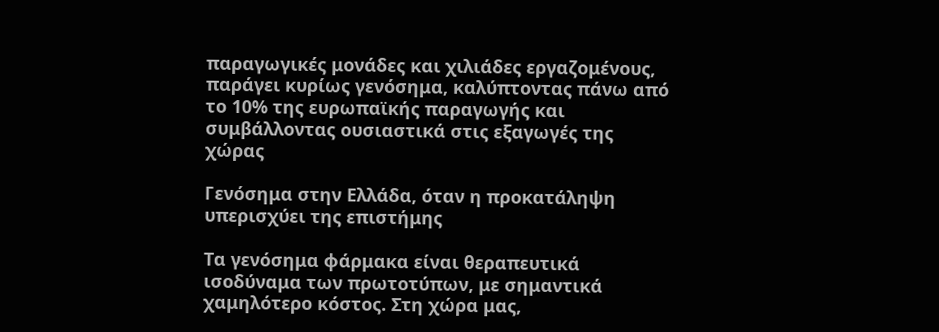παραγωγικές μονάδες και χιλιάδες εργαζομένους, παράγει κυρίως γενόσημα, καλύπτοντας πάνω από το 10% της ευρωπαϊκής παραγωγής και συμβάλλοντας ουσιαστικά στις εξαγωγές της χώρας

Γενόσημα στην Ελλάδα, όταν η προκατάληψη υπερισχύει της επιστήμης

Τα γενόσημα φάρμακα είναι θεραπευτικά ισοδύναμα των πρωτοτύπων, με σημαντικά χαμηλότερο κόστος. Στη χώρα μας,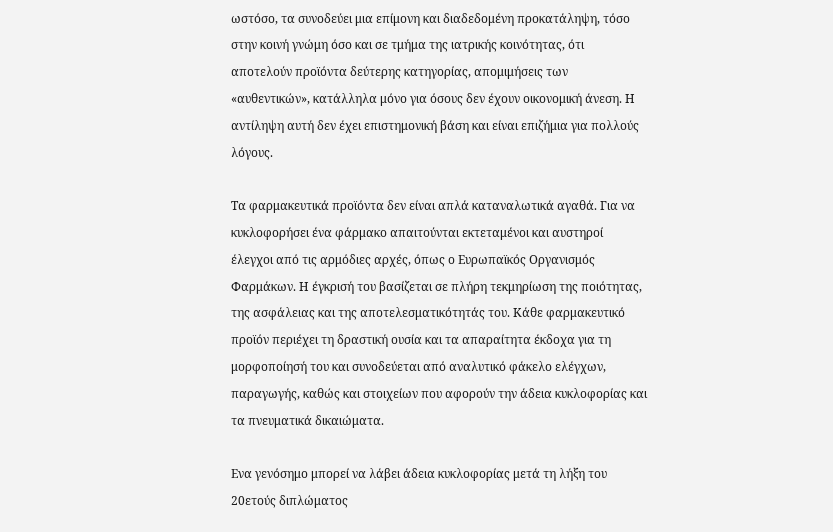ωστόσο, τα συνοδεύει μια επίμονη και διαδεδομένη προκατάληψη, τόσο στην κοινή γνώμη όσο και σε τμήμα της ιατρικής κοινότητας, ότι αποτελούν προϊόντα δεύτερης κατηγορίας, απομιμήσεις των «αυθεντικών», κατάλληλα μόνο για όσους δεν έχουν οικονομική άνεση. Η αντίληψη αυτή δεν έχει επιστημονική βάση και είναι επιζήμια για πολλούς λόγους.

Τα φαρμακευτικά προϊόντα δεν είναι απλά καταναλωτικά αγαθά. Για να κυκλοφορήσει ένα φάρμακο απαιτούνται εκτεταμένοι και αυστηροί έλεγχοι από τις αρμόδιες αρχές, όπως ο Ευρωπαϊκός Οργανισμός Φαρμάκων. Η έγκρισή του βασίζεται σε πλήρη τεκμηρίωση της ποιότητας, της ασφάλειας και της αποτελεσματικότητάς του. Κάθε φαρμακευτικό προϊόν περιέχει τη δραστική ουσία και τα απαραίτητα έκδοχα για τη μορφοποίησή του και συνοδεύεται από αναλυτικό φάκελο ελέγχων, παραγωγής, καθώς και στοιχείων που αφορούν την άδεια κυκλοφορίας και τα πνευματικά δικαιώματα.

Ενα γενόσημο μπορεί να λάβει άδεια κυκλοφορίας μετά τη λήξη του 20ετούς διπλώματος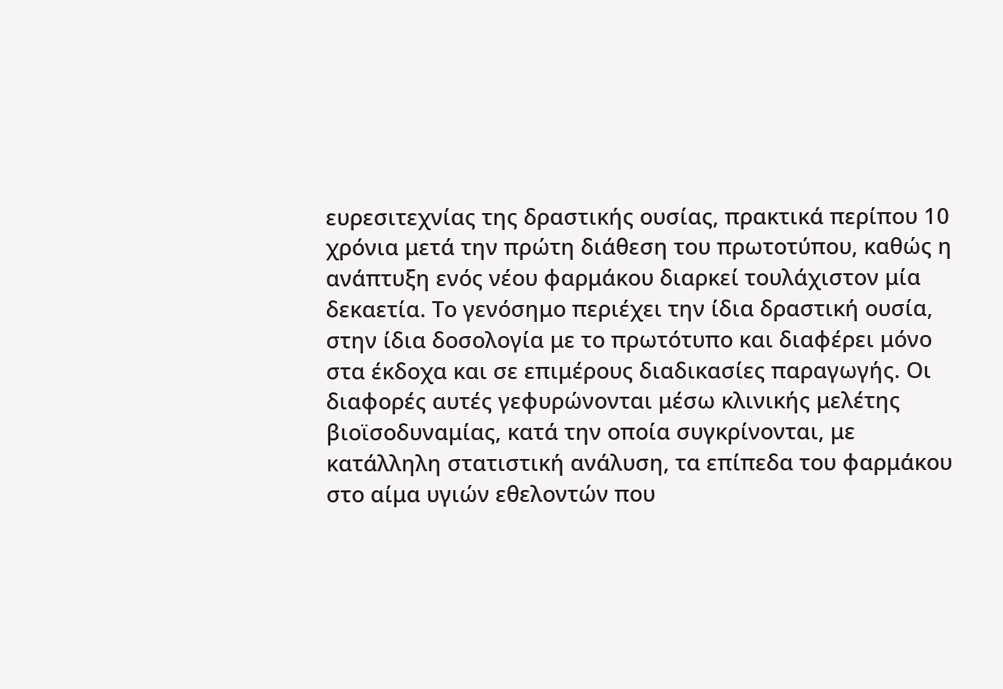ευρεσιτεχνίας της δραστικής ουσίας, πρακτικά περίπου 10 χρόνια μετά την πρώτη διάθεση του πρωτοτύπου, καθώς η ανάπτυξη ενός νέου φαρμάκου διαρκεί τουλάχιστον μία δεκαετία. Το γενόσημο περιέχει την ίδια δραστική ουσία, στην ίδια δοσολογία με το πρωτότυπο και διαφέρει μόνο στα έκδοχα και σε επιμέρους διαδικασίες παραγωγής. Οι διαφορές αυτές γεφυρώνονται μέσω κλινικής μελέτης βιοϊσοδυναμίας, κατά την οποία συγκρίνονται, με κατάλληλη στατιστική ανάλυση, τα επίπεδα του φαρμάκου στο αίμα υγιών εθελοντών που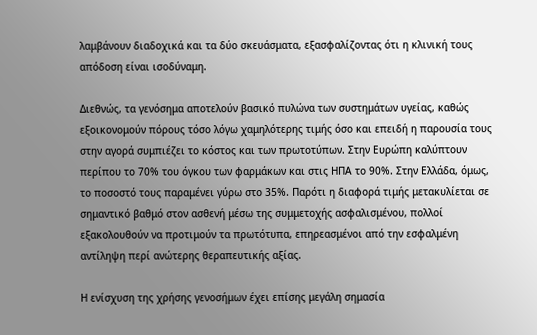λαμβάνουν διαδοχικά και τα δύο σκευάσματα, εξασφαλίζοντας ότι η κλινική τους απόδοση είναι ισοδύναμη.

Διεθνώς, τα γενόσημα αποτελούν βασικό πυλώνα των συστημάτων υγείας, καθώς εξοικονομούν πόρους τόσο λόγω χαμηλότερης τιμής όσο και επειδή η παρουσία τους στην αγορά συμπιέζει το κόστος και των πρωτοτύπων. Στην Ευρώπη καλύπτουν περίπου το 70% του όγκου των φαρμάκων και στις ΗΠΑ το 90%. Στην Ελλάδα, όμως, το ποσοστό τους παραμένει γύρω στο 35%. Παρότι η διαφορά τιμής μετακυλίεται σε σημαντικό βαθμό στον ασθενή μέσω της συμμετοχής ασφαλισμένου, πολλοί εξακολουθούν να προτιμούν τα πρωτότυπα, επηρεασμένοι από την εσφαλμένη αντίληψη περί ανώτερης θεραπευτικής αξίας.

Η ενίσχυση της χρήσης γενοσήμων έχει επίσης μεγάλη σημασία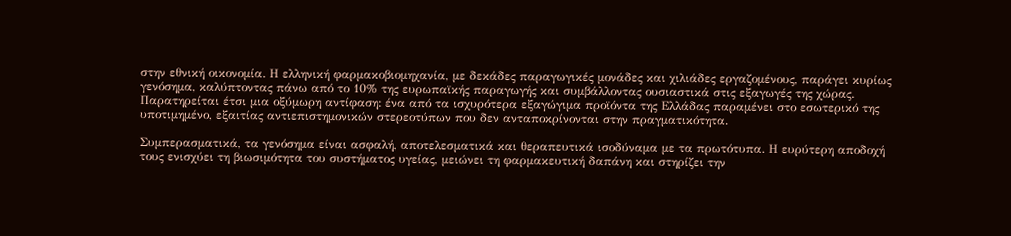στην εθνική οικονομία. Η ελληνική φαρμακοβιομηχανία, με δεκάδες παραγωγικές μονάδες και χιλιάδες εργαζομένους, παράγει κυρίως γενόσημα, καλύπτοντας πάνω από το 10% της ευρωπαϊκής παραγωγής και συμβάλλοντας ουσιαστικά στις εξαγωγές της χώρας. Παρατηρείται έτσι μια οξύμωρη αντίφαση: ένα από τα ισχυρότερα εξαγώγιμα προϊόντα της Ελλάδας παραμένει στο εσωτερικό της υποτιμημένο, εξαιτίας αντιεπιστημονικών στερεοτύπων που δεν ανταποκρίνονται στην πραγματικότητα.

Συμπερασματικά, τα γενόσημα είναι ασφαλή, αποτελεσματικά και θεραπευτικά ισοδύναμα με τα πρωτότυπα. Η ευρύτερη αποδοχή τους ενισχύει τη βιωσιμότητα του συστήματος υγείας, μειώνει τη φαρμακευτική δαπάνη και στηρίζει την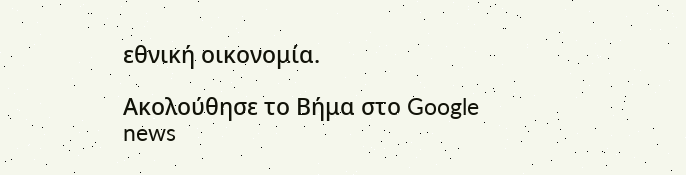εθνική οικονομία.

Ακολούθησε το Βήμα στο Google news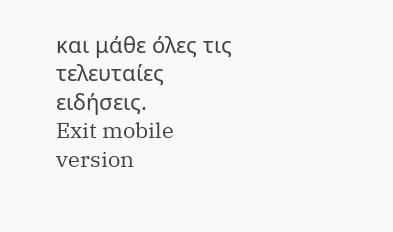και μάθε όλες τις τελευταίες ειδήσεις.
Exit mobile version